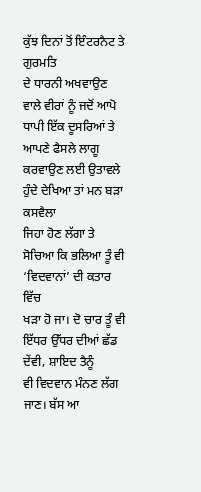ਕੁੱਝ ਦਿਨਾਂ ਤੋਂ ਇੰਟਰਨੈਟ ਤੇ ਗੁਰਮਤਿ
ਦੇ ਧਾਰਨੀ ਅਖਵਾਉਣ ਵਾਲੇ ਵੀਰਾਂ ਨੂੰ ਜਦੋਂ ਆਪੋ ਧਾਪੀ ਇੱਕ ਦੂਸਰਿਆਂ ਤੇ
ਆਪਣੇ ਫੈਸਲੇ ਲਾਗੂ ਕਰਵਾਉਣ ਲਈ ਉਤਾਵਲੇ ਹੁੰਦੇ ਦੇਖਿਆ ਤਾਂ ਮਨ ਬੜਾ ਕਸਵੈਲਾ
ਜਿਹਾ ਹੋਣ ਲੱਗਾ ਤੇ ਸੋਚਿਆ ਕਿ ਭਲਿਆ ਤੂੰ ਵੀ ‘ਵਿਦਵਾਨਾਂ’ ਦੀ ਕਤਾਰ ਵਿੱਚ
ਖੜਾ ਹੋ ਜਾ। ਦੋ ਚਾਰ ਤੂੰ ਵੀ ਇੱਧਰ ਉੱਧਰ ਦੀਆਂ ਛੱਡ ਦੇਂਵੀ, ਸ਼ਾਇਦ ਤੈਨੂੰ
ਵੀ ਵਿਦਵਾਨ ਮੰਨਣ ਲੱਗ ਜਾਣ। ਬੱਸ ਆ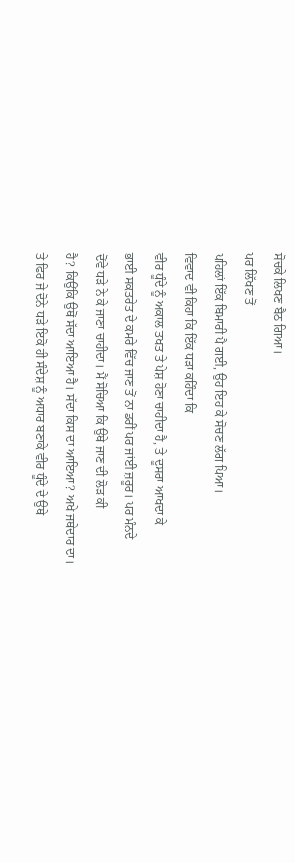ਸੋਚਕੇ ਲਿਖਣ ਬੈਠ ਗਿਆ।
ਪਰ ਲਿੱਖਣ ਤੋਂ
ਪਹਿਲਾਂ ਇੱਕ ਬਿਮਾਰੀ ਪੈ ਗਈ, ਉਹ ਇਹ ਕੇ ਸੋਚਣ ਲੱਗ ਪਿਆ।
ਵਿਵਾਦ ਵੀ ਕਿਹਾ ਕਿ ਇੱਕ ਧੜਾ ਕਹਿੰਦਾ ਕਿ
ਵੀਰ ਧੂੰਦੇ ਨੂੰ ਅਕਾਲ ਤਖਤ ਤੇ ਪੇਸ਼ ਹੋਣਾ ਚਾਹੀਦਾ ਹੈ, ਤੇ ਦੂਸਰਾ ਆਖਦਾ ਕੇ
ਭਾਈ ਸਕਤਰੇਤ ਦੇ ਕਮਰੇ ਵਿੱਚ ਜਾਣ ਤੋਂ ਨਾ ਡਰੀਂ ਪਰ ਜਾਂਈ ਜ਼ਰੂਰ। ਪਰ ਮੰਨਦੇ
ਦੋਂਵੇ ਧੜੇ ਨੇ ਕੇ ਜਾਣਾ ਚਾਹੀਦਾ। ਮੈਂ ਸੋਚਿਆ ਕਿ ਉਥੇ ਜਾਣ ਦੀ ਲੋੜ ਕੀ
ਹੈ? ਕਿਉਂਕਿ ਉਥੋਂ ਸੱਦਾ ਆਇਆ ਹੈ। ਸੱਦਾ ਕਿਸ ਦਾ ਆਇਆ? ਅਖੇ ਜਥੇਦਾਰ ਦਾ।
ਤੇ ਫਿਰ ਜੇ ਦੋਨੇ ਧੜੇ ਇਕੋ ਹੀ ਸੰਦੇਸ਼ ਨੂੰ ਅਧਾਰ ਬਣਾਕੇ ਵੀਰ ਧੂੰਦੇ ਦੇ ਉਥੇ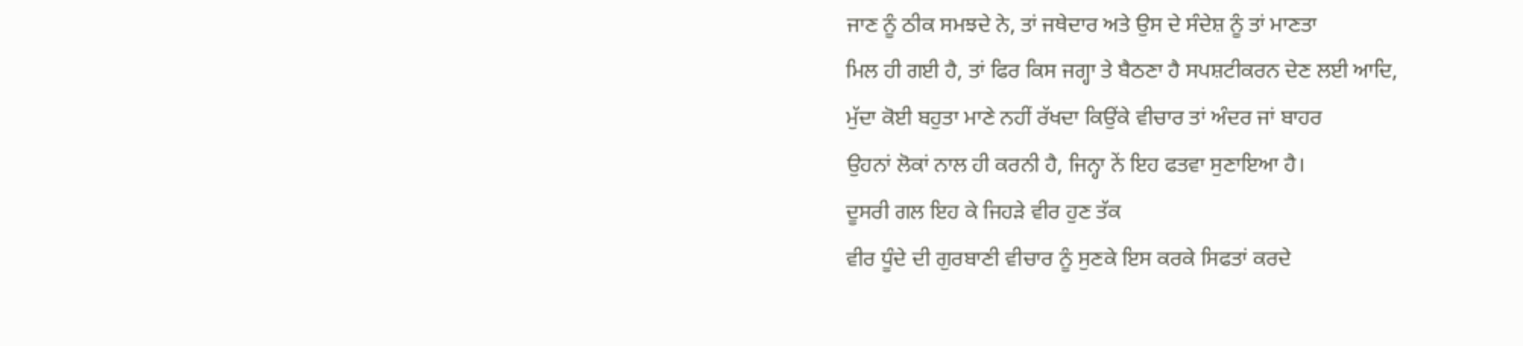ਜਾਣ ਨੂੰ ਠੀਕ ਸਮਝਦੇ ਨੇ, ਤਾਂ ਜਥੇਦਾਰ ਅਤੇ ਉਸ ਦੇ ਸੰਦੇਸ਼ ਨੂੰ ਤਾਂ ਮਾਣਤਾ
ਮਿਲ ਹੀ ਗਈ ਹੈ, ਤਾਂ ਫਿਰ ਕਿਸ ਜਗ੍ਹਾ ਤੇ ਬੈਠਣਾ ਹੈ ਸਪਸ਼ਟੀਕਰਨ ਦੇਣ ਲਈ ਆਦਿ,
ਮੁੱਦਾ ਕੋਈ ਬਹੁਤਾ ਮਾਣੇ ਨਹੀਂ ਰੱਖਦਾ ਕਿਉਂਕੇ ਵੀਚਾਰ ਤਾਂ ਅੰਦਰ ਜਾਂ ਬਾਹਰ
ਉਹਨਾਂ ਲੋਕਾਂ ਨਾਲ ਹੀ ਕਰਨੀ ਹੈ, ਜਿਨ੍ਹਾ ਨੇਂ ਇਹ ਫਤਵਾ ਸੁਣਾਇਆ ਹੈ।
ਦੂਸਰੀ ਗਲ ਇਹ ਕੇ ਜਿਹੜੇ ਵੀਰ ਹੁਣ ਤੱਕ
ਵੀਰ ਧੂੰਦੇ ਦੀ ਗੁਰਬਾਣੀ ਵੀਚਾਰ ਨੂੰ ਸੁਣਕੇ ਇਸ ਕਰਕੇ ਸਿਫਤਾਂ ਕਰਦੇ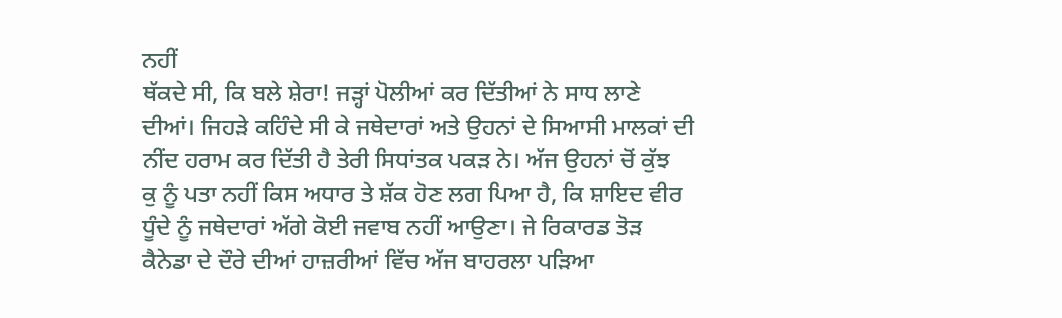ਨਹੀਂ
ਥੱਕਦੇ ਸੀ, ਕਿ ਬਲੇ ਸ਼ੇਰਾ! ਜੜ੍ਹਾਂ ਪੋਲੀਆਂ ਕਰ ਦਿੱਤੀਆਂ ਨੇ ਸਾਧ ਲਾਣੇ
ਦੀਆਂ। ਜਿਹੜੇ ਕਹਿੰਦੇ ਸੀ ਕੇ ਜਥੇਦਾਰਾਂ ਅਤੇ ਉਹਨਾਂ ਦੇ ਸਿਆਸੀ ਮਾਲਕਾਂ ਦੀ
ਨੀਂਦ ਹਰਾਮ ਕਰ ਦਿੱਤੀ ਹੈ ਤੇਰੀ ਸਿਧਾਂਤਕ ਪਕੜ ਨੇ। ਅੱਜ ਉਹਨਾਂ ਚੋਂ ਕੁੱਝ
ਕੁ ਨੂੰ ਪਤਾ ਨਹੀਂ ਕਿਸ ਅਧਾਰ ਤੇ ਸ਼ੱਕ ਹੋਣ ਲਗ ਪਿਆ ਹੈ, ਕਿ ਸ਼ਾਇਦ ਵੀਰ
ਧੂੰਦੇ ਨੂੰ ਜਥੇਦਾਰਾਂ ਅੱਗੇ ਕੋਈ ਜਵਾਬ ਨਹੀਂ ਆਉਣਾ। ਜੇ ਰਿਕਾਰਡ ਤੋੜ
ਕੈਨੇਡਾ ਦੇ ਦੌਰੇ ਦੀਆਂ ਹਾਜ਼ਰੀਆਂ ਵਿੱਚ ਅੱਜ ਬਾਹਰਲਾ ਪੜਿਆ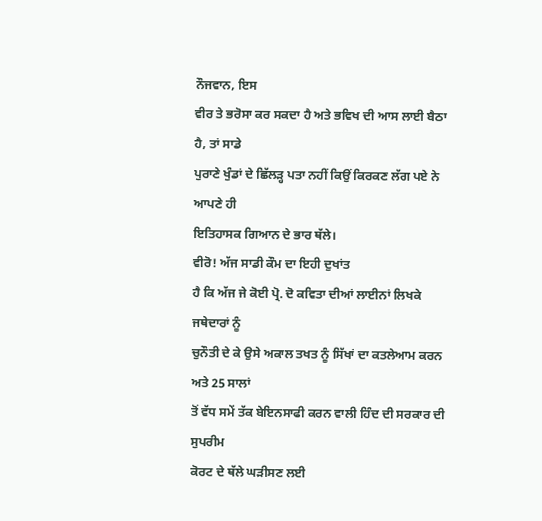ਨੌਜਵਾਨ, ਇਸ
ਵੀਰ ਤੇ ਭਰੋਸਾ ਕਰ ਸਕਦਾ ਹੈ ਅਤੇ ਭਵਿਖ ਦੀ ਆਸ ਲਾਈ ਬੈਠਾ ਹੈ, ਤਾਂ ਸਾਡੇ
ਪੁਰਾਣੇ ਖੁੰਡਾਂ ਦੇ ਛਿੱਲੜ੍ਹ ਪਤਾ ਨਹੀਂ ਕਿਉਂ ਕਿਰਕਣ ਲੱਗ ਪਏ ਨੇ ਆਪਣੇ ਹੀ
ਇਤਿਹਾਸਕ ਗਿਆਨ ਦੇ ਭਾਰ ਥੱਲੇ।
ਵੀਰੋ! ਅੱਜ ਸਾਡੀ ਕੌਮ ਦਾ ਇਹੀ ਦੁਖਾਂਤ
ਹੈ ਕਿ ਅੱਜ ਜੇ ਕੋਈ ਪ੍ਰੋ. ਦੋ ਕਵਿਤਾ ਦੀਆਂ ਲਾਈਨਾਂ ਲਿਖਕੇ ਜਥੇਦਾਰਾਂ ਨੂੰ
ਚੁਨੌਤੀ ਦੇ ਕੇ ਉਸੇ ਅਕਾਲ ਤਖਤ ਨੂੰ ਸਿੱਖਾਂ ਦਾ ਕਤਲੇਆਮ ਕਰਨ ਅਤੇ 25 ਸਾਲਾਂ
ਤੋਂ ਵੱਧ ਸਮੇਂ ਤੱਕ ਬੇਇਨਸਾਫੀ ਕਰਨ ਵਾਲੀ ਹਿੰਦ ਦੀ ਸਰਕਾਰ ਦੀ ਸੁਪਰੀਮ
ਕੋਰਟ ਦੇ ਥੱਲੇ ਘੜੀਸਣ ਲਈ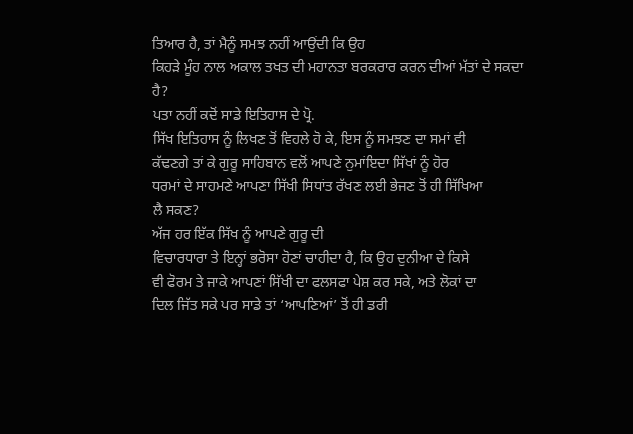ਤਿਆਰ ਹੈ, ਤਾਂ ਮੈਨੂੰ ਸਮਝ ਨਹੀਂ ਆਉਂਦੀ ਕਿ ਉਹ
ਕਿਹੜੇ ਮੂੰਹ ਨਾਲ ਅਕਾਲ ਤਖਤ ਦੀ ਮਹਾਨਤਾ ਬਰਕਰਾਰ ਕਰਨ ਦੀਆਂ ਮੱਤਾਂ ਦੇ ਸਕਦਾ
ਹੈ?
ਪਤਾ ਨਹੀਂ ਕਦੋਂ ਸਾਡੇ ਇਤਿਹਾਸ ਦੇ ਪ੍ਰੋ.
ਸਿੱਖ ਇਤਿਹਾਸ ਨੂੰ ਲਿਖਣ ਤੋਂ ਵਿਹਲੇ ਹੋ ਕੇ, ਇਸ ਨੂੰ ਸਮਝਣ ਦਾ ਸਮਾਂ ਵੀ
ਕੱਢਣਗੇ ਤਾਂ ਕੇ ਗੁਰੂ ਸਾਹਿਬਾਨ ਵਲੋਂ ਆਪਣੇ ਨੁਮਾਂਇਦਾ ਸਿੱਖਾਂ ਨੂੰ ਹੋਰ
ਧਰਮਾਂ ਦੇ ਸਾਹਮਣੇ ਆਪਣਾ ਸਿੱਖੀ ਸਿਧਾਂਤ ਰੱਖਣ ਲਈ ਭੇਜਣ ਤੋਂ ਹੀ ਸਿੱਖਿਆ
ਲੈ ਸਕਣ?
ਅੱਜ ਹਰ ਇੱਕ ਸਿੱਖ ਨੂੰ ਆਪਣੇ ਗੁਰੂ ਦੀ
ਵਿਚਾਰਧਾਰਾ ਤੇ ਇਨ੍ਹਾਂ ਭਰੋਸਾ ਹੋਣਾਂ ਚਾਹੀਦਾ ਹੈ, ਕਿ ਉਹ ਦੁਨੀਆ ਦੇ ਕਿਸੇ
ਵੀ ਫੋਰਮ ਤੇ ਜਾਕੇ ਆਪਣਾਂ ਸਿੱਖੀ ਦਾ ਫਲਸਫਾ ਪੇਸ਼ ਕਰ ਸਕੇ, ਅਤੇ ਲੋਕਾਂ ਦਾ
ਦਿਲ ਜਿੱਤ ਸਕੇ ਪਰ ਸਾਡੇ ਤਾਂ ‘ਆਪਣਿਆਂ’ ਤੋਂ ਹੀ ਡਰੀ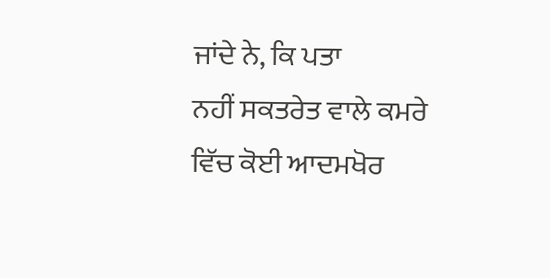ਜਾਂਦੇ ਨੇ, ਕਿ ਪਤਾ
ਨਹੀਂ ਸਕਤਰੇਤ ਵਾਲੇ ਕਮਰੇ ਵਿੱਚ ਕੋਈ ਆਦਮਖੋਰ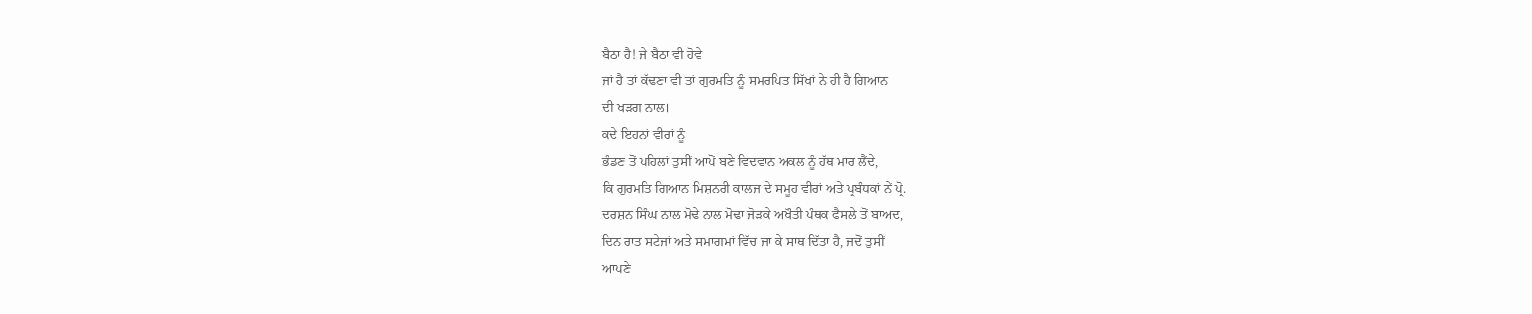ਬੈਠਾ ਹੈ! ਜੇ ਬੈਠਾ ਵੀ ਹੋਵੇ
ਜਾਂ ਹੈ ਤਾਂ ਕੱਢਣਾ ਵੀ ਤਾਂ ਗੁਰਮਤਿ ਨੂੰ ਸਮਰਪਿਤ ਸਿੱਖਾਂ ਨੇ ਹੀ ਹੈ ਗਿਆਨ
ਦੀ ਖੜਗ ਨਾਲ।
ਕਦੇ ਇਹਨਾਂ ਵੀਰਾਂ ਨੂੰ
ਭੰਡਣ ਤੋਂ ਪਹਿਲਾਂ ਤੁਸੀਂ ਆਪੋਂ ਬਣੇ ਵਿਦਵਾਨ ਅਕਲ ਨੂੰ ਹੱਥ ਮਾਰ ਲੈਂਦੇ,
ਕਿ ਗੁਰਮਤਿ ਗਿਆਨ ਮਿਸ਼ਨਰੀ ਕਾਲਜ ਦੇ ਸਮੂਹ ਵੀਰਾਂ ਅਤੇ ਪ੍ਰਬੰਧਕਾਂ ਨੇਂ ਪ੍ਰੋ.
ਦਰਸ਼ਨ ਸਿੰਘ ਨਾਲ ਮੋਢੇ ਨਾਲ ਮੋਢਾ ਜੋੜਕੇ ਅਖੌਤੀ ਪੰਥਕ ਫੈਸਲੇ ਤੋਂ ਬਾਅਦ,
ਦਿਨ ਰਾਤ ਸਟੇਜਾਂ ਅਤੇ ਸਮਾਗਮਾਂ ਵਿੱਚ ਜਾ ਕੇ ਸਾਥ ਦਿੱਤਾ ਹੈ, ਜਦੋਂ ਤੁਸੀਂ
ਆਪਣੇ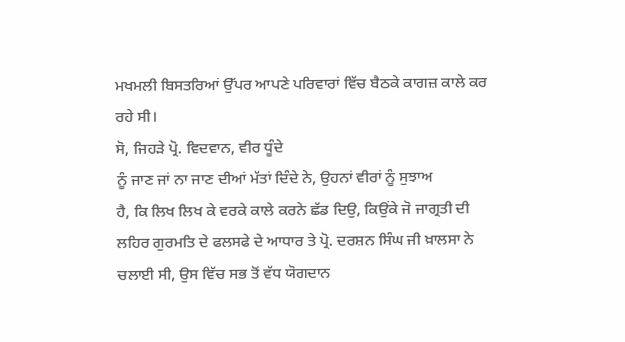ਮਖਮਲੀ ਬਿਸਤਰਿਆਂ ਉੱਪਰ ਆਪਣੇ ਪਰਿਵਾਰਾਂ ਵਿੱਚ ਬੈਠਕੇ ਕਾਗਜ਼ ਕਾਲੇ ਕਰ
ਰਹੇ ਸੀ।
ਸੋ, ਜਿਹੜੇ ਪ੍ਰੋ. ਵਿਦਵਾਨ, ਵੀਰ ਧੂੰਦੇ
ਨੂੰ ਜਾਣ ਜਾਂ ਨਾ ਜਾਣ ਦੀਆਂ ਮੱਤਾਂ ਦਿੰਦੇ ਨੇ, ਉਹਨਾਂ ਵੀਰਾਂ ਨੂੰ ਸੁਝਾਅ
ਹੈ, ਕਿ ਲਿਖ ਲਿਖ ਕੇ ਵਰਕੇ ਕਾਲੇ ਕਰਨੇ ਛੱਡ ਦਿਉ, ਕਿਉਂਕੇ ਜੋ ਜਾਗ੍ਰਤੀ ਦੀ
ਲਹਿਰ ਗੁਰਮਤਿ ਦੇ ਫਲਸਫੇ ਦੇ ਆਧਾਰ ਤੇ ਪ੍ਰੋ. ਦਰਸ਼ਨ ਸਿੰਘ ਜੀ ਖ਼ਾਲਸਾ ਨੇ
ਚਲਾਈ ਸੀ, ਉਸ ਵਿੱਚ ਸਭ ਤੋਂ ਵੱਧ ਯੋਗਦਾਨ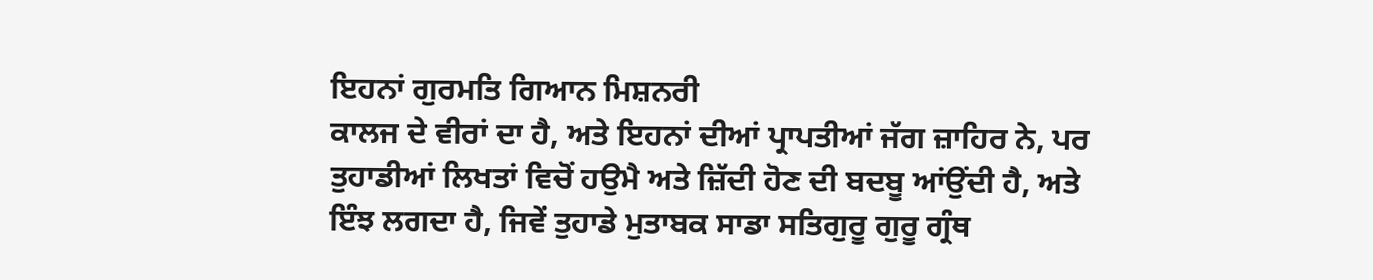ਇਹਨਾਂ ਗੁਰਮਤਿ ਗਿਆਨ ਮਿਸ਼ਨਰੀ
ਕਾਲਜ ਦੇ ਵੀਰਾਂ ਦਾ ਹੈ, ਅਤੇ ਇਹਨਾਂ ਦੀਆਂ ਪ੍ਰਾਪਤੀਆਂ ਜੱਗ ਜ਼ਾਹਿਰ ਨੇ, ਪਰ
ਤੁਹਾਡੀਆਂ ਲਿਖਤਾਂ ਵਿਚੋਂ ਹਉਮੈ ਅਤੇ ਜ਼ਿੱਦੀ ਹੋਣ ਦੀ ਬਦਬੂ ਆਂਉਂਦੀ ਹੈ, ਅਤੇ
ਇੰਝ ਲਗਦਾ ਹੈ, ਜਿਵੇਂ ਤੁਹਾਡੇ ਮੁਤਾਬਕ ਸਾਡਾ ਸਤਿਗੁਰੂ ਗੁਰੂ ਗ੍ਰੰਥ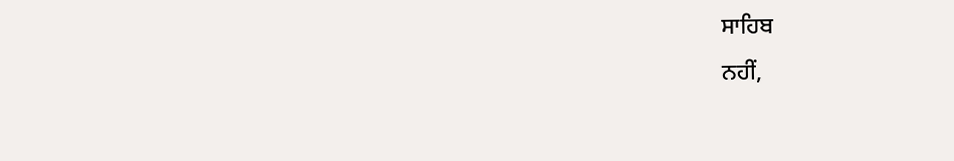ਸਾਹਿਬ
ਨਹੀਂ,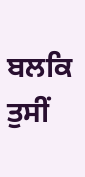ਬਲਕਿ ਤੁਸੀਂ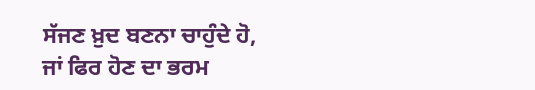ਸੱਜਣ ਖ਼ੁਦ ਬਣਨਾ ਚਾਹੁੰਦੇ ਹੋ, ਜਾਂ ਫਿਰ ਹੋਣ ਦਾ ਭਰਮ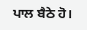ਪਾਲ ਬੈਠੇ ਹੋ।